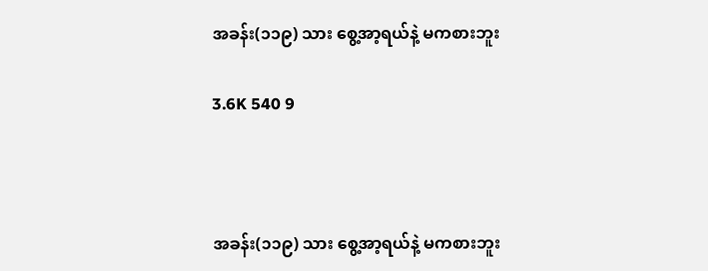အခန်း(၁၁၉) သား စွေ့အာ့ရယ်နဲ့ မကစားဘူး

3.6K 540 9



အခန်း(၁၁၉) သား စွေ့အာ့ရယ်နဲ့ မကစားဘူး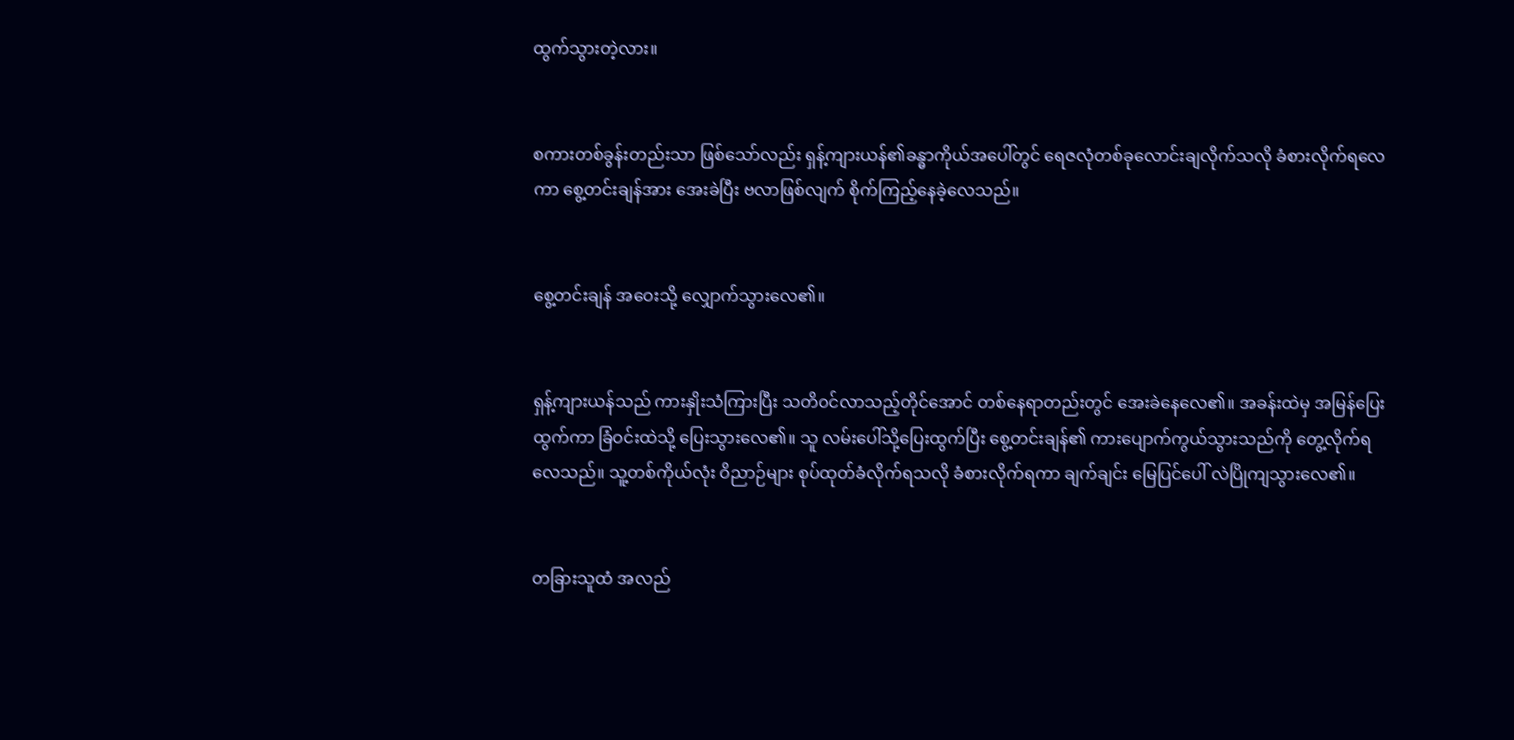ထွက်သွားတဲ့လား။


စကားတစ်ခွန်းတည်းသာ ဖြစ်သော်လည်း ရှန့်ကျားယန်၏ခန္ဓာကိုယ်အပေါ်တွင် ရေဇလုံတစ်ခုလောင်းချလိုက်သလို ခံစားလိုက်ရလေကာ စွေ့တင်းချန်အား အေးခဲပြီး ဗလာဖြစ်လျက် စိုက်ကြည့်နေခဲ့လေသည်။


စွေ့တင်းချန် အဝေးသို့ လျှောက်သွားလေ၏။


ရှန့်ကျားယန်သည် ကားနှိုးသံကြားပြီး သတိ၀င်လာသည့်တိုင်အောင် တစ်နေရာတည်းတွင် အေးခဲနေလေ၏။ အခန်းထဲမှ အမြန်ပြေးထွက်ကာ ခြံဝင်းထဲသို့ ပြေးသွားလေ၏။ သူ လမ်းပေါ်သို့ပြေးထွက်ပြီး စွေ့တင်းချန်၏ ကားပျောက်ကွယ်သွားသည်ကို တွေ့လိုက်ရလေသည်။ သူ့တစ်ကိုယ်လုံး ဝိညာဉ်များ စုပ်ထုတ်ခံလိုက်ရသလို ခံစားလိုက်ရကာ ချက်ချင်း မြေပြင်ပေါ် လဲပြိုကျသွားလေ၏။


တခြားသူထံ အလည်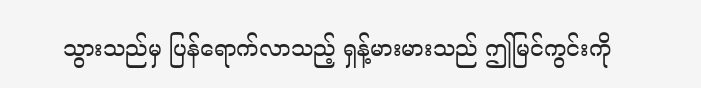သွားသည်မှ ပြန်ရောက်လာသည့် ရှန့်မားမားသည် ဤမြင်ကွင်းကို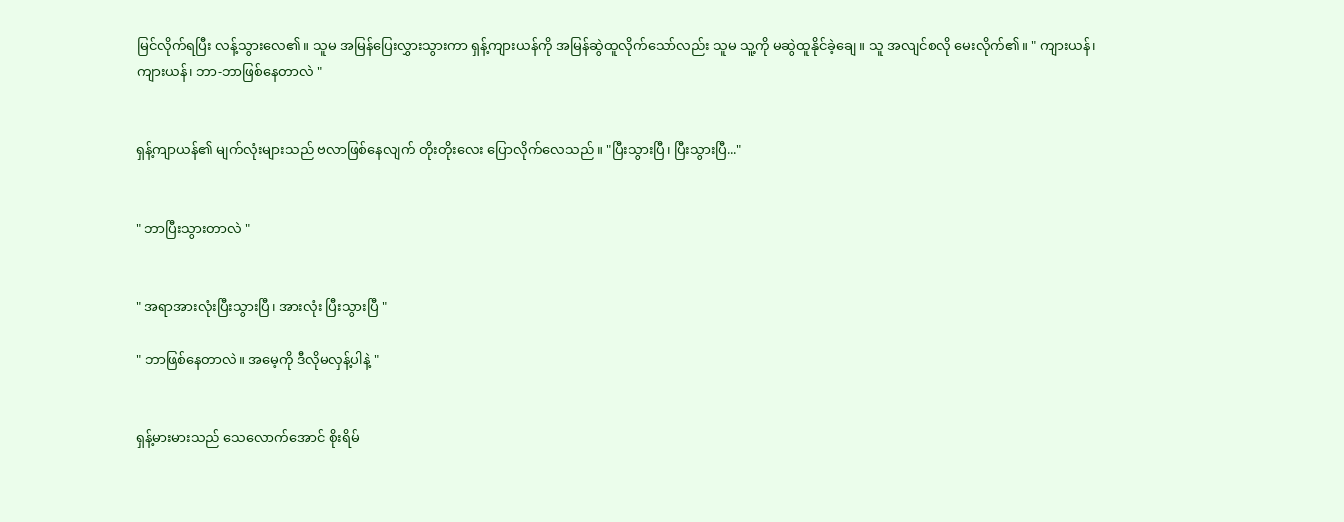မြင်လိုက်ရပြီး လန့်သွားလေ၏။ သူမ အမြန်ပြေးလွှားသွားကာ ရှန့်ကျားယန်ကို အမြန်ဆွဲထူလိုက်သော်လည်း သူမ သူ့ကို မဆွဲထူနိုင်ခဲ့ချေ။ သူ အလျင်စလို မေးလိုက်၏။ " ကျားယန်၊ ကျားယန်၊ ဘာ-ဘာဖြစ်နေတာလဲ "


ရှန့်ကျာယန်၏ မျက်လုံးများသည် ဗလာဖြစ်နေလျက် တိုးတိုးလေး ပြောလိုက်လေသည်။ "ပြီးသွားပြီ၊ ပြီးသွားပြီ..."


" ဘာပြီးသွားတာလဲ "


" အရာအားလုံးပြီးသွားပြီ၊ အားလုံး ပြီးသွားပြီ "

" ဘာဖြစ်နေတာလဲ။ အမေ့ကို ဒီလိုမလှန့်ပါနဲ့ "


ရှန့်မားမားသည် သေလောက်အောင် စိုးရိမ်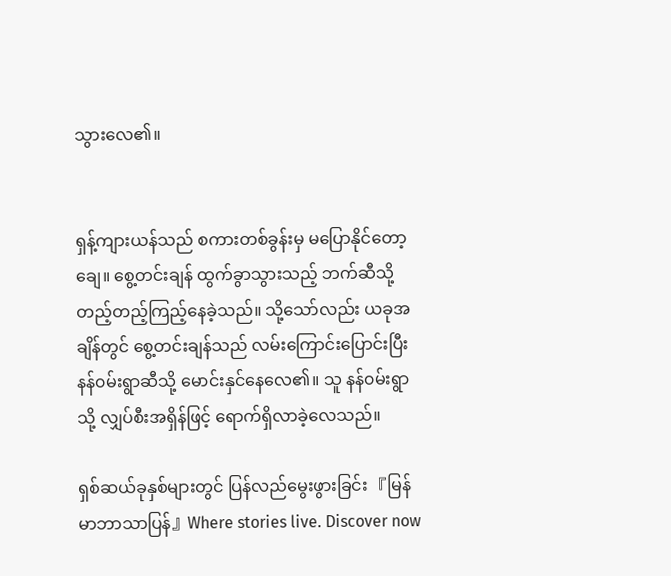သွားလေ၏။


ရှန့်ကျားယန်သည် စကားတစ်ခွန်းမှ မပြောနိုင်တော့ချေ။ စွေ့တင်းချန် ထွက်ခွာသွားသည့် ဘက်ဆီသို့ တည့်တည့်ကြည့်နေခဲ့သည်။ သို့သော်လည်း ယခုအချိန်တွင် စွေ့တင်းချန်သည် လမ်းကြောင်းပြောင်းပြီး နန်၀မ်းရွာဆီသို့ မောင်းနှင်နေလေ၏။ သူ နန်၀မ်းရွာသို့ လျှပ်စီးအရှိန်ဖြင့် ရောက်ရှိလာခဲ့လေသည်။

ရှစ်ဆယ်ခုနှစ်များတွင် ပြန်လည်မွေးဖွားခြင်း 『မြန်မာဘာသာပြန်』Where stories live. Discover now